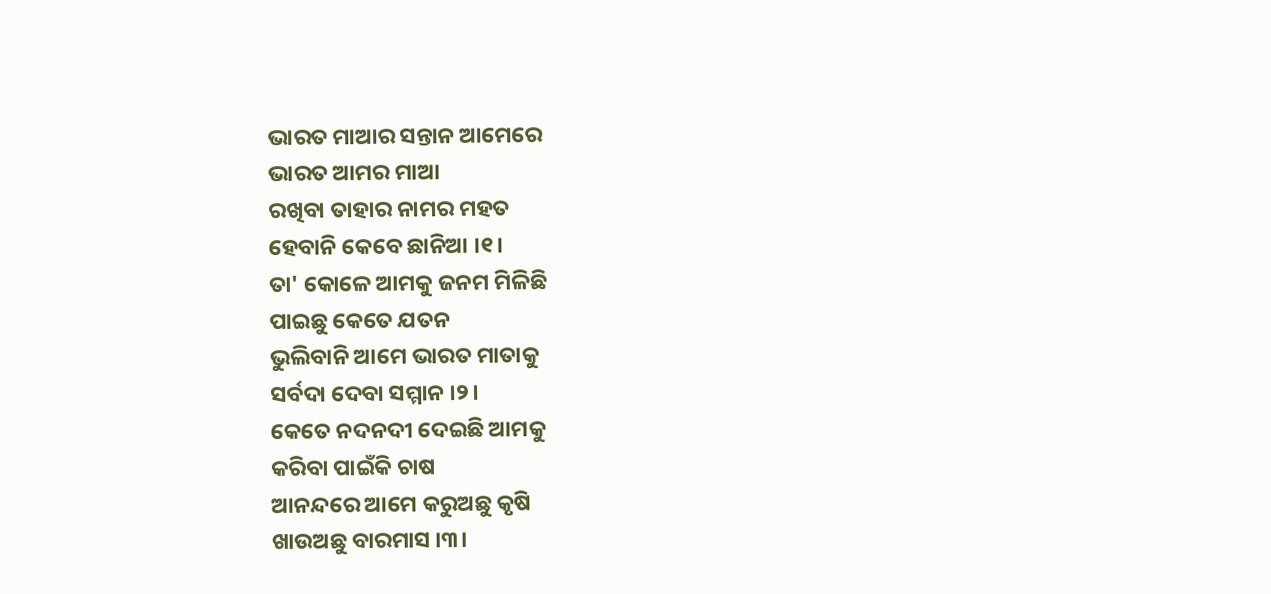ଭାରତ ମାଆର ସନ୍ତାନ ଆମେରେ
ଭାରତ ଆମର ମାଆ
ରଖିବା ତାହାର ନାମର ମହତ
ହେବାନି କେବେ ଛାନିଆ ।୧।
ତା' କୋଳେ ଆମକୁ ଜନମ ମିଳିଛି
ପାଇଛୁ କେତେ ଯତନ
ଭୁଲିବାନି ଆମେ ଭାରତ ମାତାକୁ
ସର୍ବଦା ଦେବା ସମ୍ମାନ ।୨।
କେତେ ନଦନଦୀ ଦେଇଛି ଆମକୁ
କରିବା ପାଇଁକି ଚାଷ
ଆନନ୍ଦରେ ଆମେ କରୁଅଛୁ କୃଷି
ଖାଉଅଛୁ ବାରମାସ ।୩।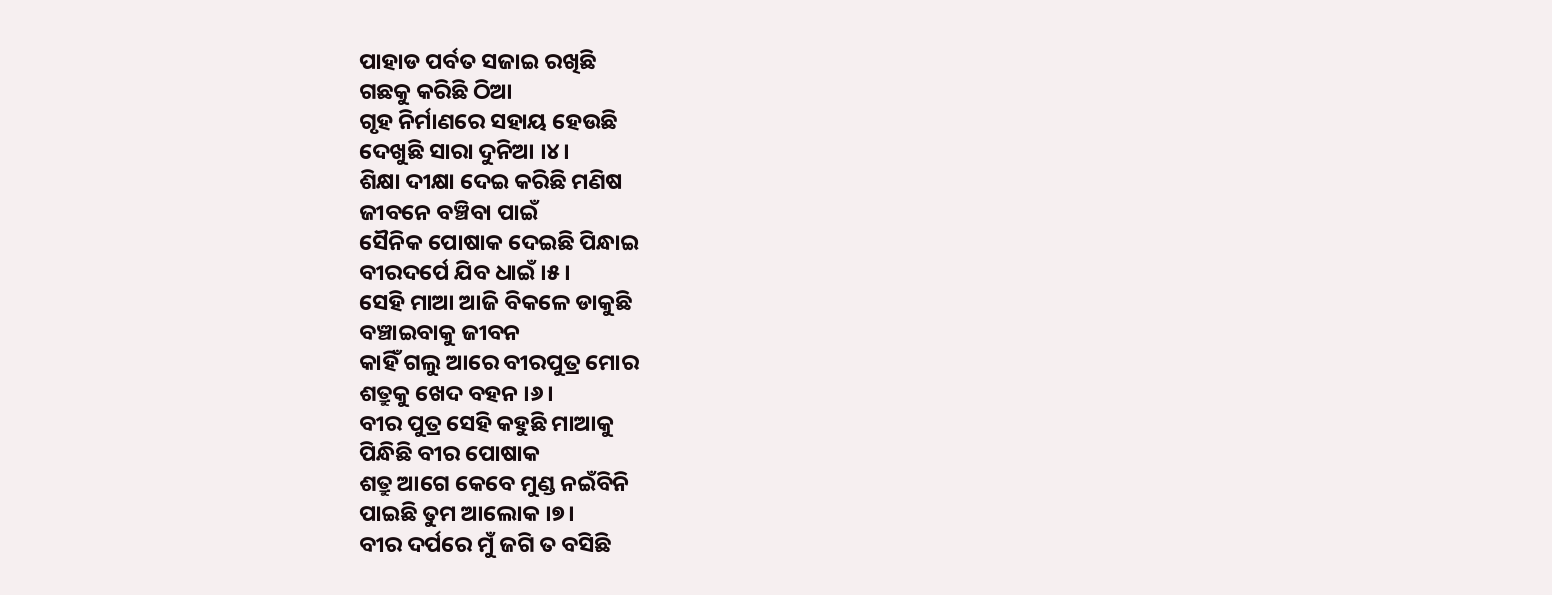ପାହାଡ ପର୍ବତ ସଜାଇ ରଖିଛି
ଗଛକୁ କରିଛି ଠିଆ
ଗୃହ ନିର୍ମାଣରେ ସହାୟ ହେଉଛି
ଦେଖୁଛି ସାରା ଦୁନିଆ ।୪।
ଶିକ୍ଷା ଦୀକ୍ଷା ଦେଇ କରିଛି ମଣିଷ
ଜୀବନେ ବଞ୍ଚିବା ପାଇଁ
ସୈନିକ ପୋଷାକ ଦେଇଛି ପିନ୍ଧାଇ
ବୀରଦର୍ପେ ଯିବ ଧାଇଁ ।୫।
ସେହି ମାଆ ଆଜି ବିକଳେ ଡାକୁଛି
ବଞ୍ଚାଇବାକୁ ଜୀବନ
କାହିଁ ଗଲୁ ଆରେ ବୀରପୁତ୍ର ମୋର
ଶତ୍ରୁକୁ ଖେଦ ବହନ ।୬।
ବୀର ପୁତ୍ର ସେହି କହୁଛି ମାଆକୁ
ପିନ୍ଧିଛି ବୀର ପୋଷାକ
ଶତ୍ରୁ ଆଗେ କେବେ ମୁଣ୍ଡ ନଇଁବିନି
ପାଇଛି ତୁମ ଆଲୋକ ।୭।
ବୀର ଦର୍ପରେ ମୁଁ ଜଗି ତ ବସିଛି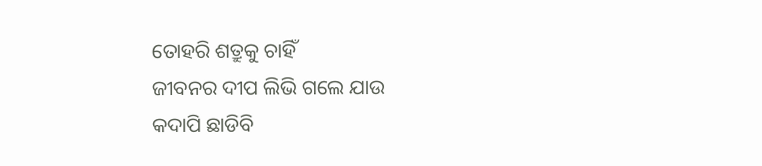ତୋହରି ଶତ୍ରୁକୁ ଚାହିଁ
ଜୀବନର ଦୀପ ଲିଭି ଗଲେ ଯାଉ
କଦାପି ଛାଡିବି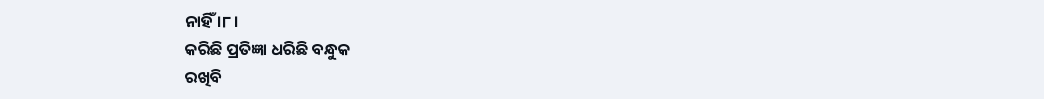ନାହିଁ ।୮।
କରିଛି ପ୍ରତିଜ୍ଞା ଧରିଛି ବନ୍ଧୁକ
ରଖିବି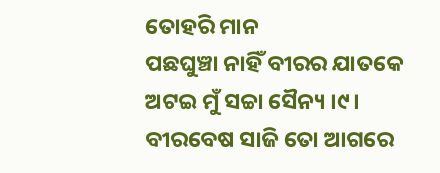ତୋହରି ମାନ
ପଛଘୁଞ୍ଚା ନାହିଁ ବୀରର ଯାତକେ
ଅଟଇ ମୁଁ ସଚ୍ଚା ସୈନ୍ୟ ।୯।
ବୀରବେଷ ସାଜି ତୋ ଆଗରେ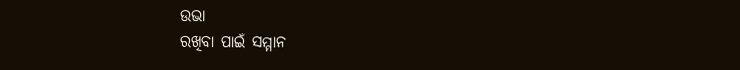ଉଭା
ରଖିବା ପାଇଁ ସମ୍ମାନ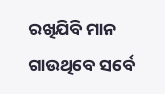ରଖିଯିବି ମାନ ଗାଉଥିବେ ସର୍ବେ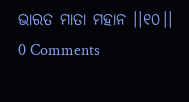ଭାରତ ମାତା ମହାନ ।।୧୦।।
0 Comments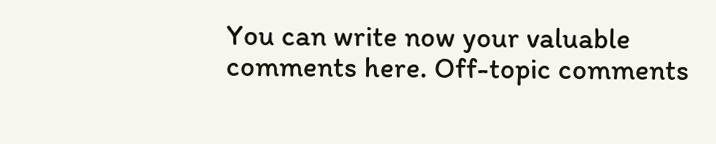You can write now your valuable comments here. Off-topic comments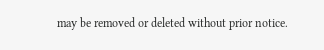may be removed or deleted without prior notice.